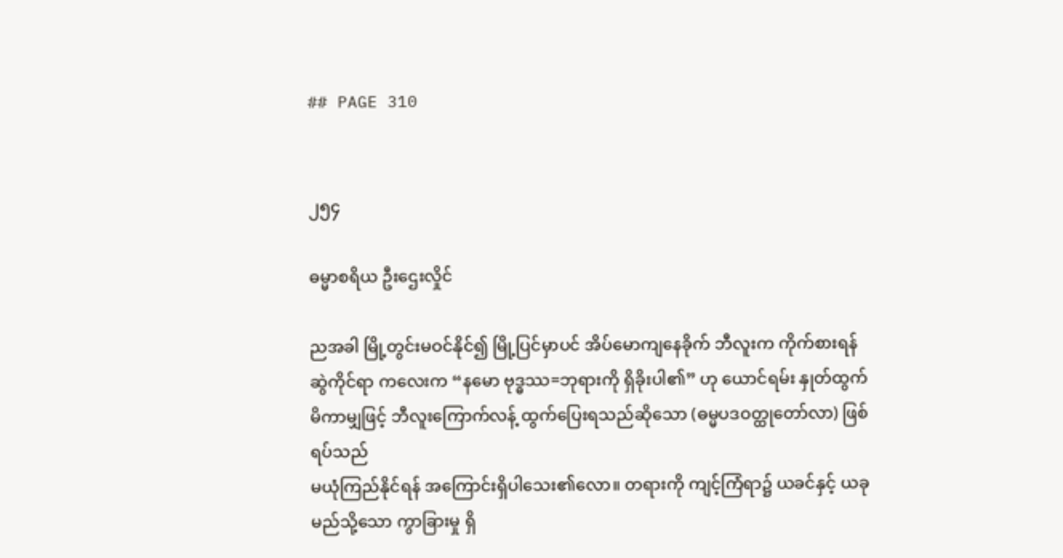## PAGE 310


၂၅၄

ဓမ္မာစရိယ ဦးဌေးလှိုင်

ညအခါ မြို့တွင်းမဝင်နိုင်၍ မြို့ပြင်မှာပင် အိပ်မောကျနေခိုက် ဘီလူးက ကိုက်စားရန်
ဆွဲကိုင်ရာ ကလေးက “နမော ဗုဒ္ဓဿ=ဘုရားကို ရှိခိုးပါ၏” ဟု ယောင်ရမ်း နှုတ်ထွက်
မိကာမျှဖြင့် ဘီလူးကြောက်လန့် ထွက်ပြေးရသည်ဆိုသော (ဓမ္မပဒဝတ္ထုတော်လာ) ဖြစ်ရပ်သည်
မယုံကြည်နိုင်ရန် အကြောင်းရှိပါသေး၏လော။ တရားကို ကျင့်ကြံရာ၌ ယခင်နှင့် ယခု
မည်သို့သော ကွာခြားမှု ရှိ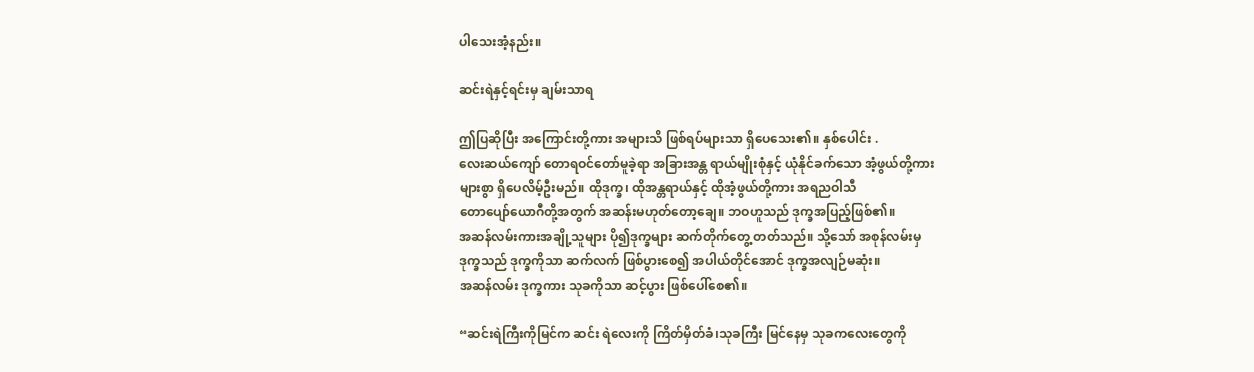ပါသေးအံ့နည်း။

ဆင်းရဲနှင့်ရင်းမှ ချမ်းသာရ

ဤပြဆိုပြီး အကြောင်းတို့ကား အများသိ ဖြစ်ရပ်များသာ ရှိပေသေး၏။ နှစ်ပေါင်း .
လေးဆယ်ကျော် တောရဝင်တော်မူခဲ့ရာ အခြားအန္တ ရာယ်မျိုးစုံနှင့် ယုံနိုင်ခက်သော အံ့ဖွယ်တို့ကား
များစွာ ရှိပေလိမ့်ဦးမည်။ ထိုဒုက္ခ၊ ထိုအန္တရာယ်နှင့် ထိုအံ့ဖွယ်တို့ကား အရညဝါသီ
တောပျော်ယောဂီတို့အတွက် အဆန်းမဟုတ်တော့ချေ။ ဘဝဟူသည် ဒုက္ခအပြည့်ဖြစ်၏။
အဆန်လမ်းကားအချို့သူများ ပို၍ဒုက္ခများ ဆက်တိုက်တွေ့ တတ်သည်။ သို့သော် အစုန်လမ်းမှ
ဒုက္ခသည် ဒုက္ခကိုသာ ဆက်လက် ဖြစ်ပွားစေ၍ အပါယ်တိုင်အောင် ဒုက္ခအလျဉ်မဆုံး။
အဆန်လမ်း ဒုက္ခကား သုခကိုသာ ဆင့်ပွား ဖြစ်ပေါ်စေ၏။

“ဆင်းရဲကြီးကိုမြင်က ဆင်း ရဲလေးကို ကြိတ်မှိတ်ခံ၊သုခကြီး မြင်နေမှ သုခကလေးတွေကို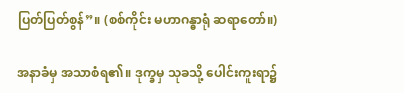ပြတ်ပြတ်စွန်”။ (စစ်ကိုင်း မဟာဂန္ဓာရုံ ဆရာတော်။)

အနာခံမှ အသာစံရ၏။ ဒုက္ခမှ သုခသို့ ပေါင်းကူးရာ၌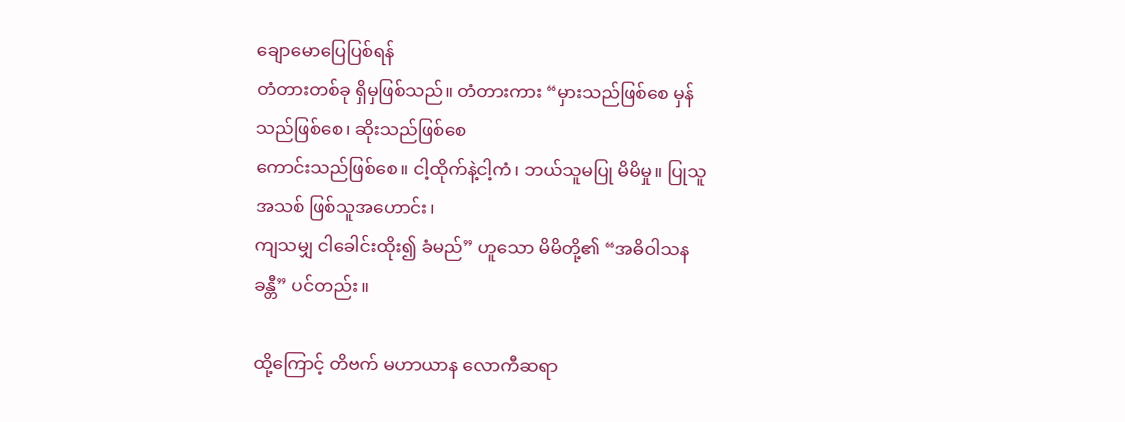ချောမောပြေပြစ်ရန်
တံတားတစ်ခု ရှိမှဖြစ်သည်။ တံတားကား “မှားသည်ဖြစ်စေ မှန်သည်ဖြစ်စေ၊ ဆိုးသည်ဖြစ်စေ
ကောင်းသည်ဖြစ်စေ။ ငါ့ထိုက်နဲ့ငါ့ကံ၊ ဘယ်သူမပြု မိမိမှု။ ပြုသူအသစ် ဖြစ်သူအဟောင်း၊
ကျသမျှ ငါခေါင်းထိုး၍ ခံမည်” ဟူသော မိမိတို့၏ “အဓိဝါသနခန္တီ” ပင်တည်း။

ထို့ကြောင့် တိဗက် မဟာယာန လောကီဆရာ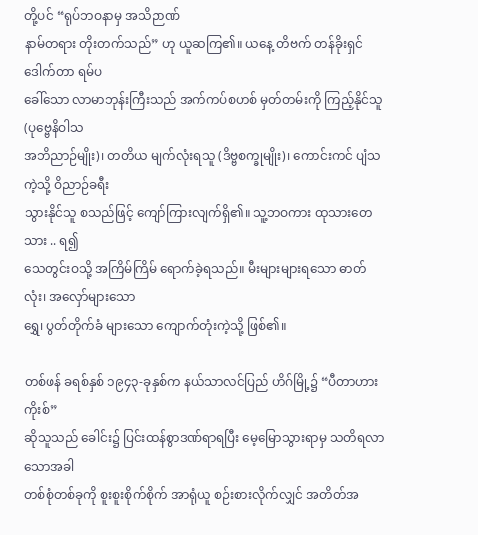တို့ပင် “ရုပ်ဘဝနာမှ အသိဉာဏ်
နာမ်တရား တိုးတက်သည်” ဟု ယူဆကြ၏။ ယနေ့ တိဗက် တန်ခိုးရှင် ဒေါက်တာ ရမ်ပ
ခေါ်သော လာမာဘုန်းကြီးသည် အက်ကပ်စဟစ် မှတ်တမ်းကို ကြည့်နိုင်သူ (ပုဗ္ဗေနိဝါသ
အဘိညာဉ်မျိုး)၊ တတိယ မျက်လုံးရသူ (ဒိဗ္ဗစက္ခုမျိုး)၊ ကောင်းကင် ပျံသကဲ့သို့ ဝိညာဉ်ခရီး
သွားနိုင်သူ စသည်ဖြင့် ကျော်ကြားလျက်ရှိ၏။ သူ့ဘဝကား ထုသားတေသား .. ရ၍
သေတွင်းဝသို့ အကြိမ်ကြိမ် ရောက်ခဲ့ရသည်။ မီးများများရသော ဓာတ်လုံး၊ အလှော်များသော
ရွှေ၊ ပွတ်တိုက်ခံ များသော ကျောက်တုံးကဲ့သို့ ဖြစ်၏။

တစ်ဖန် ခရစ်နှစ် ၁၉၄၃-ခုနှစ်က နယ်သာလင်ပြည် ဟိဂ်မြို့၌ “ပီတာဟားကိုးစ်”
ဆိုသူသည် ခေါင်း၌ ပြင်းထန်စွာဒဏ်ရာရပြီး မေ့မြောသွားရာမှ သတိရလာသောအခါ
တစ်စုံတစ်ခုကို စူးစူးစိုက်စိုက် အာရုံယူ စဉ်းစားလိုက်လျှင် အတိတ်အ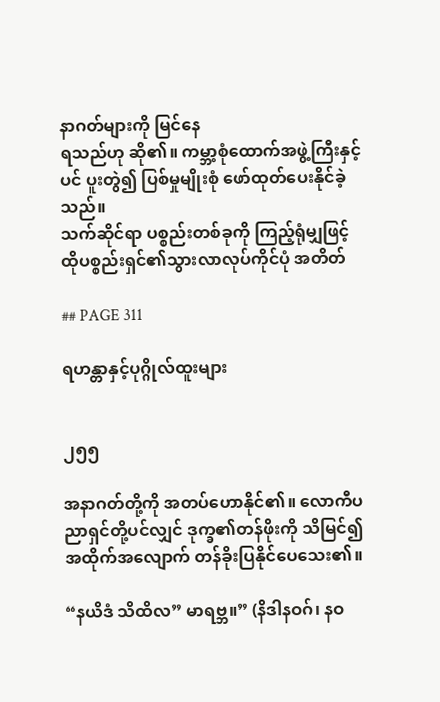နာဂတ်များကို မြင်နေ
ရသည်ဟု ဆို၏။ ကမ္ဘာ့စုံထောက်အဖွဲ့ကြီးနှင့်ပင် ပူးတွဲ၍ ပြစ်မှုမျိုးစုံ ဖော်ထုတ်ပေးနိုင်ခဲ့သည်။
သက်ဆိုင်ရာ ပစ္စည်းတစ်ခုကို ကြည့်ရုံမျှဖြင့် ထိုပစ္စည်းရှင်၏သွားလာလုပ်ကိုင်ပုံ အတိတ်

## PAGE 311

ရဟန္တာနှင့်ပုဂ္ဂိုလ်ထူးများ


၂၅၅

အနာဂတ်တို့ကို အတပ်ဟောနိုင်၏။ လောကီပညာရှင်တို့ပင်လျှင် ဒုက္ခ၏တန်ဖိုးကို သိမြင်၍
အထိုက်အလျောက် တန်ခိုးပြနိုင်ပေသေး၏။

“နယိဒံ သိထိလ” မာရဗ္ဘ။” (နိဒါနဝဂ်၊ နဝ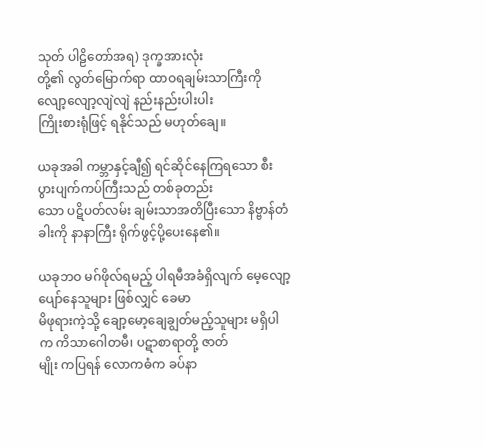သုတ် ပါဠိတော်အရ) ဒုက္ခအားလုံး
တို့၏ လွတ်မြောက်ရာ ထာဝရချမ်းသာကြီးကို လျော့လျော့လျဲလျဲ နည်းနည်းပါးပါး
ကြိုးစားရုံဖြင့် ရနိုင်သည် မဟုတ်ချေ။

ယခုအခါ ကမ္ဘာနှင့်ချီ၍ ရင်ဆိုင်နေကြရသော စီးပွားပျက်ကပ်ကြီးသည် တစ်ခုတည်း
သော ပဋိပတ်လမ်း ချမ်းသာအတိပြီးသော နိဗ္ဗာန်တံခါးကို နာနာကြီး ရိုက်ဖွင့်ပို့ပေးနေ၏။

ယခုဘဝ မဂ်ဖိုလ်ရမည့် ပါရမီအခံရှိလျက် မေ့လျော့ ပျော်နေသူများ ဖြစ်လျှင် ခေမာ
မိဖုရားကဲ့သို့ ချော့မော့ချေချွတ်မည့်သူများ မရှိပါက ကိသာဂေါတမီ၊ ပဋာစာရာတို့ ဇာတ်
မျိုး ကပြရန် လောကဓံက ခပ်နာ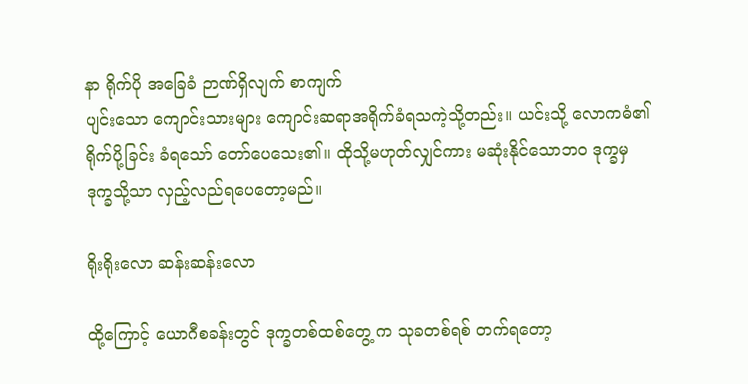နာ ရိုက်ပို အခြေခံ ဉာဏ်ရှိလျက် စာကျက်
ပျင်းသော ကျောင်းသားများ ကျောင်းဆရာအရိုက်ခံရသကဲ့သို့တည်း။ ယင်းသို့ လောကဓံ၏
ရိုက်ပို့ခြင်း ခံရသော် တော်ပေသေး၏။ ထိုသို့မဟုတ်လျှင်ကား မဆုံးနိုင်သောဘဝ ဒုက္ခမှ
ဒုက္ခသို့သာ လှည့်လည်ရပေတော့မည်။

ရိုးရိုးလော ဆန်းဆန်းလော

ထို့ကြောင့် ယောဂီစခန်းတွင် ဒုက္ခတစ်ထစ်တွေ့ က သုခတစ်ရစ် တက်ရတော့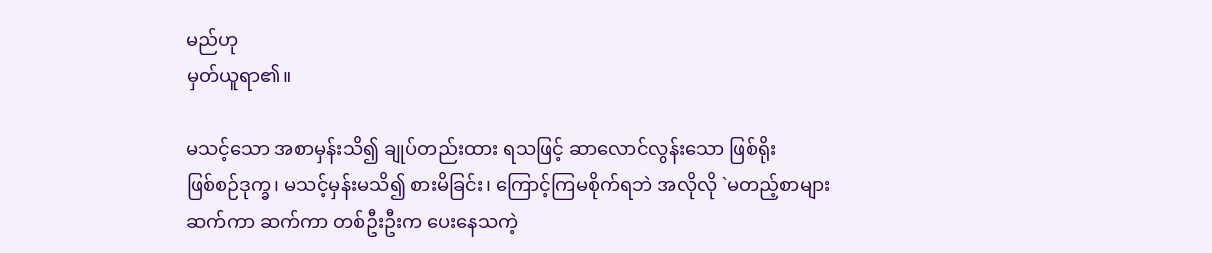မည်ဟု
မှတ်ယူရာ၏။

မသင့်သော အစာမှန်းသိ၍ ချုပ်တည်းထား ရသဖြင့် ဆာလောင်လွန်းသော ဖြစ်ရိုး
ဖြစ်စဉ်ဒုက္ခ၊ မသင့်မှန်းမသိ၍ စားမိခြင်း၊ ကြောင့်ကြမစိုက်ရဘဲ အလိုလို `မတည့်စာများ
ဆက်ကာ ဆက်ကာ တစ်ဦးဦးက ပေးနေသကဲ့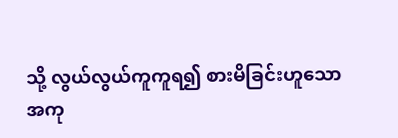သို့ လွယ်လွယ်ကူကူရ၍ စားမိခြင်းဟူသော
အကု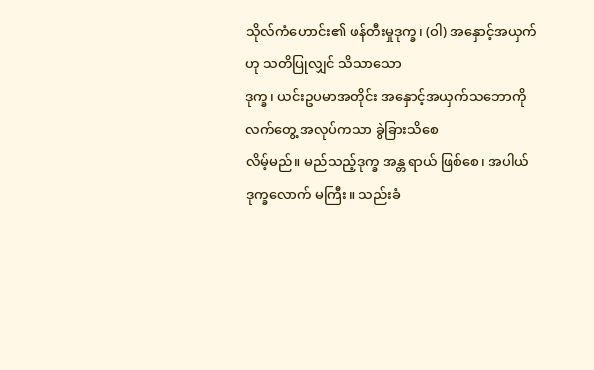သိုလ်ကံဟောင်း၏ ဖန်တီးမှုဒုက္ခ၊ (ဝါ) အနှောင့်အယှက် ဟု သတိပြုလျှင် သိသာသော
ဒုက္ခ၊ ယင်းဥပမာအတိုင်း အနှောင့်အယှက်သဘောကို လက်တွေ့ အလုပ်ကသာ ခွဲခြားသိစေ
လိမ့်မည်။ မည်သည့်ဒုက္ခ အန္တ ရာယ် ဖြစ်စေ၊ အပါယ်ဒုက္ခလောက် မကြီး။ သည်းခံ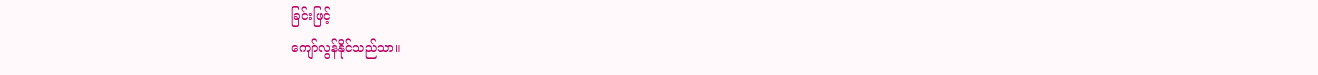ခြင်းဖြင့်
ကျော်လွန်နိုင်သည်သာ။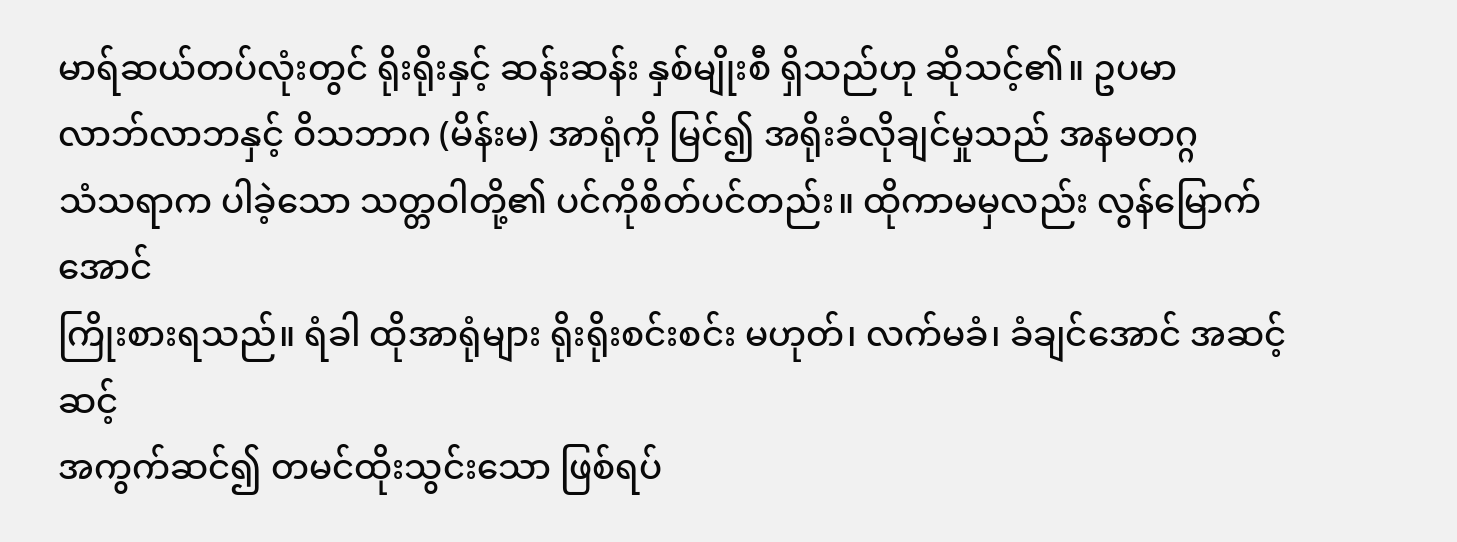မာရ်ဆယ်တပ်လုံးတွင် ရိုးရိုးနှင့် ဆန်းဆန်း နှစ်မျိုးစီ ရှိသည်ဟု ဆိုသင့်၏။ ဥပမာ
လာဘ်လာဘနှင့် ဝိသဘာဂ (မိန်းမ) အာရုံကို မြင်၍ အရိုးခံလိုချင်မှုသည် အနမတဂ္ဂ
သံသရာက ပါခဲ့သော သတ္တဝါတို့၏ ပင်ကိုစိတ်ပင်တည်း။ ထိုကာမမှလည်း လွန်မြောက်အောင်
ကြိုးစားရသည်။ ရံခါ ထိုအာရုံများ ရိုးရိုးစင်းစင်း မဟုတ်၊ လက်မခံ၊ ခံချင်အောင် အဆင့်ဆင့်
အကွက်ဆင်၍ တမင်ထိုးသွင်းသော ဖြစ်ရပ်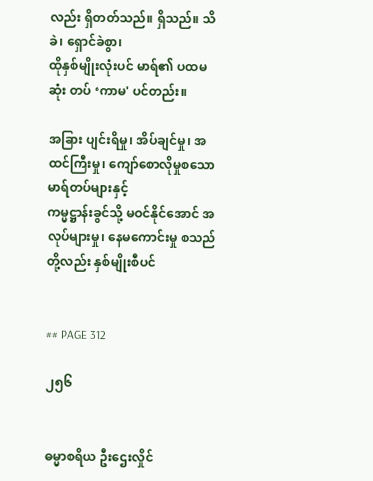လည်း ရှိတတ်သည်။ ရှိသည်။ သိခဲ၊ ရှောင်ခဲစွာ၊
ထိုနှစ်မျိုးလုံးပင် မာရ်၏ ပထမဆုံး တပ် ‘ကာမ' ပင်တည်း။

အခြား ပျင်းရိမှု၊ အိပ်ချင်မှု၊ အထင်ကြီးမှု၊ ကျော်စောလိုမှုစသော မာရ်တပ်များနှင့်
ကမ္မဋ္ဌာန်းခွင်သို့ မဝင်နိုင်အောင် အလုပ်များမှု၊ နေမကောင်းမှု စသည်တို့လည်း နှစ်မျိုးစီပင်


## PAGE 312

၂၅၆


ဓမ္မာစရိယ ဦးဌေးလှိုင်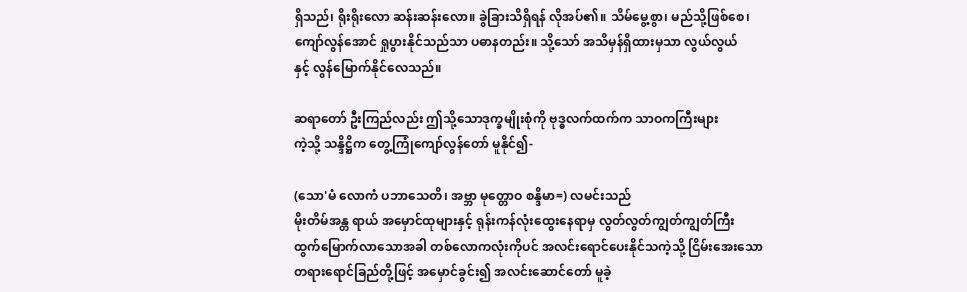ရှိသည်၊ ရိုးရိုးလော ဆန်းဆန်းလော။ ခွဲခြားသိရှိရန် လိုအပ်၏။ သိမ်မွေ့စွာ၊ မည်သို့ဖြစ်စေ၊
ကျော်လွန်အောင် ရှုပွားနိုင်သည်သာ ပဓာနတည်း။ သို့သော် အသိမှန်ရှိထားမှသာ လွယ်လွယ်
နှင့် လွန်မြောက်နိုင်လေသည်။

ဆရာတော် ဦးကြည်လည်း ဤသို့သောဒုက္ခမျိုးစုံကို ဗုဒ္ဓလက်ထက်က သာဝကကြီးများ
ကဲ့သို့ သန္ဒိဋ္ဌိက တွေ့ကြုံကျော်လွန်တော် မူနိုင်၍-

(သော'မံ လောကံ ပဘာသေတိ၊ အဗ္ဘာ မုတ္တောဝ စန္ဒိမာ=) လမင်းသည်
မိုးတိမ်အန္တ ရာယ် အမှောင်ထုများနှင့် ရုန်းကန်လုံးထွေးနေရာမှ လွတ်လွတ်ကျွတ်ကျွတ်ကြီး
ထွက်မြောက်လာသောအခါ တစ်လောကလုံးကိုပင် အလင်းရောင်ပေးနိုင်သကဲ့သို့ ငြိမ်းအေးသော
တရားရောင်ခြည်တို့ဖြင့် အမှောင်ခွင်း၍ အလင်းဆောင်တော် မူခဲ့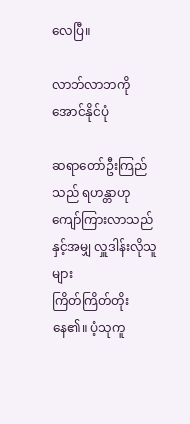လေပြီ။

လာဘ်လာဘကို အောင်နိုင်ပုံ

ဆရာတော်ဦးကြည်သည် ရဟန္တာဟု ကျော်ကြားလာသည်နှင့်အမျှ လှူဒါန်းလိုသူများ
ကြိတ်ကြိတ်တိုးနေ၏။ ပံ့သုကူ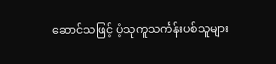ဆောင်သဖြင့် ပံ့သုကူသင်္ကန်းပစ်သူများ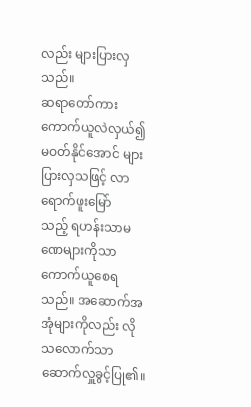လည်း များပြားလှသည်။
ဆရာတော်ကား ကောက်ယူလဲလှယ်၍ မဝတ်နိုင်အောင် များပြားလှသဖြင့် လာရောက်ဖူးမြော်
သည့် ရဟန်းသာမဏေများကိုသာ ကောက်ယူစေရသည်။ အဆောက်အအုံများကိုလည်း လို
သလောက်သာ ဆောက်လှူခွင့်ပြု၏။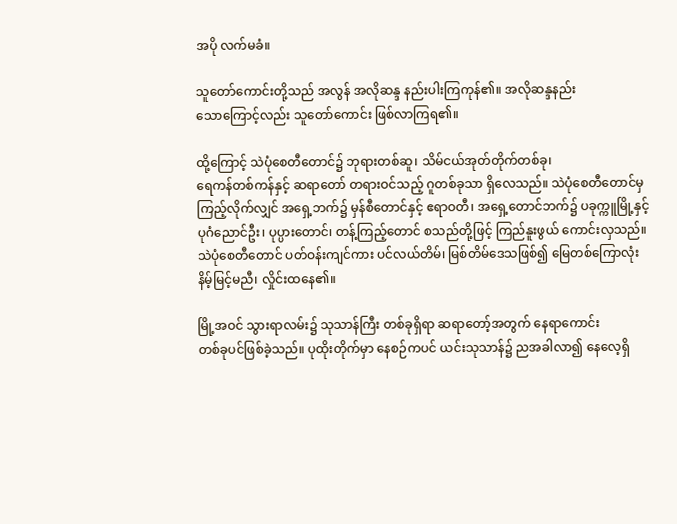အပို လက်မခံ။

သူတော်ကောင်းတို့သည် အလွန် အလိုဆန္ဒ နည်းပါးကြကုန်၏။ အလိုဆန္ဒနည်း
သောကြောင့်လည်း သူတော်ကောင်း ဖြစ်လာကြရ၏။

ထို့ကြောင့် သဲပုံစေတီတောင်၌ ဘုရားတစ်ဆူ၊ သိမ်ငယ်အုတ်တိုက်တစ်ခု၊
ရေကန်တစ်ကန်နှင့် ဆရာတော် တရားဝင်သည့် ဂူတစ်ခုသာ ရှိလေသည်။ သဲပုံစေတီတောင်မှ
ကြည့်လိုက်လျှင် အရှေ့ဘက်၌ မှန်စီတောင်နှင့် ဧရာဝတီ၊ အရှေ့တောင်ဘက်၌ ပခုက္ကူမြို့နှင့်
ပုဂံညောင်ဦး၊ ပုပ္ပားတောင်၊ တန့်ကြည့်တောင် စသည်တို့ဖြင့် ကြည်နူးဖွယ် ကောင်းလှသည်။
သဲပုံစေတီတောင် ပတ်ဝန်းကျင်ကား ပင်လယ်တိမ်၊ မြစ်တိမ်ဒေသဖြစ်၍ မြေတစ်ကြောလုံး
နိမ့်မြင့်မညီ၊ လှိုင်းထနေ၏။

မြို့အဝင် သွားရာလမ်း၌ သုသာန်ကြီး တစ်ခုရှိရာ ဆရာတော့်အတွက် နေရာကောင်း
တစ်ခုပင်ဖြစ်ခဲ့သည်။ ပုထိုးတိုက်မှာ နေစဉ်ကပင် ယင်းသုသာန်၌ ညအခါလာ၍ နေလေ့ရှိ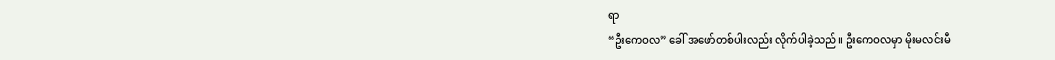ရာ
“ဦးကေဝလ” ခေါ် အဖော်တစ်ပါးလည်း လိုက်ပါခဲ့သည်။ ဦးကေဝလမှာ မိုးမလင်းမီ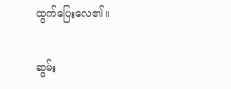ထွက်ပြေးလေ၏။

ဆွမ်း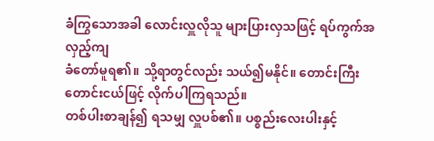ခံကြွသောအခါ လောင်းလှူလိုသူ များပြားလှသဖြင့် ရပ်ကွက်အလှည့်ကျ
ခံတော်မူရ၏။ သို့ရာတွင်လည်း သယ်၍မနိုင်။ တောင်းကြီးတောင်းငယ်ဖြင့် လိုက်ပါကြရသည်။
တစ်ပါးစာချန်၍ ရသမျှ လှူပစ်၏။ ပစ္စည်းလေးပါးနှင့်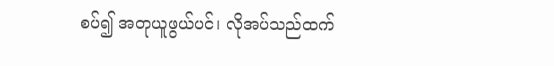စပ်၍ အတုယူဖွယ်ပင်၊ လိုအပ်သည်ထက်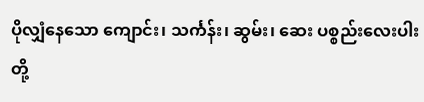ပိုလျှံနေသော ကျောင်း၊ သင်္ကန်း၊ ဆွမ်း၊ ဆေး ပစ္စည်းလေးပါးတို့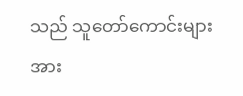သည် သူတော်ကောင်းများအား